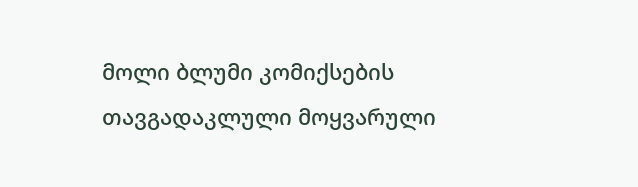მოლი ბლუმი კომიქსების თავგადაკლული მოყვარული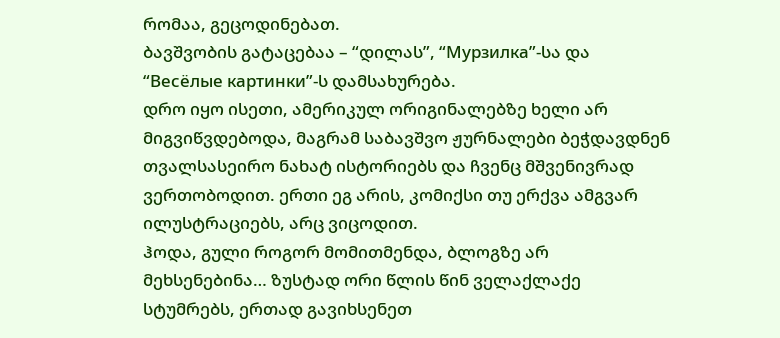რომაა, გეცოდინებათ.
ბავშვობის გატაცებაა – “დილას”, “Мурзилка”-სა და “Весёлые картинки”-ს დამსახურება.
დრო იყო ისეთი, ამერიკულ ორიგინალებზე ხელი არ მიგვიწვდებოდა, მაგრამ საბავშვო ჟურნალები ბეჭდავდნენ თვალსასეირო ნახატ ისტორიებს და ჩვენც მშვენივრად ვერთობოდით. ერთი ეგ არის, კომიქსი თუ ერქვა ამგვარ ილუსტრაციებს, არც ვიცოდით.
ჰოდა, გული როგორ მომითმენდა, ბლოგზე არ მეხსენებინა… ზუსტად ორი წლის წინ ველაქლაქე სტუმრებს, ერთად გავიხსენეთ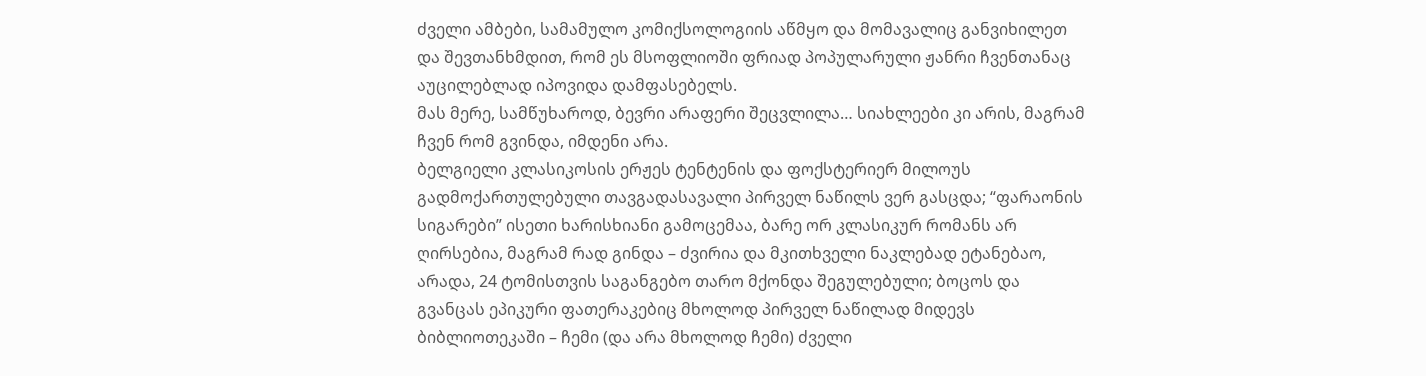ძველი ამბები, სამამულო კომიქსოლოგიის აწმყო და მომავალიც განვიხილეთ და შევთანხმდით, რომ ეს მსოფლიოში ფრიად პოპულარული ჟანრი ჩვენთანაც აუცილებლად იპოვიდა დამფასებელს.
მას მერე, სამწუხაროდ, ბევრი არაფერი შეცვლილა… სიახლეები კი არის, მაგრამ ჩვენ რომ გვინდა, იმდენი არა.
ბელგიელი კლასიკოსის ერჟეს ტენტენის და ფოქსტერიერ მილოუს გადმოქართულებული თავგადასავალი პირველ ნაწილს ვერ გასცდა; “ფარაონის სიგარები” ისეთი ხარისხიანი გამოცემაა, ბარე ორ კლასიკურ რომანს არ ღირსებია, მაგრამ რად გინდა – ძვირია და მკითხველი ნაკლებად ეტანებაო, არადა, 24 ტომისთვის საგანგებო თარო მქონდა შეგულებული; ბოცოს და გვანცას ეპიკური ფათერაკებიც მხოლოდ პირველ ნაწილად მიდევს ბიბლიოთეკაში – ჩემი (და არა მხოლოდ ჩემი) ძველი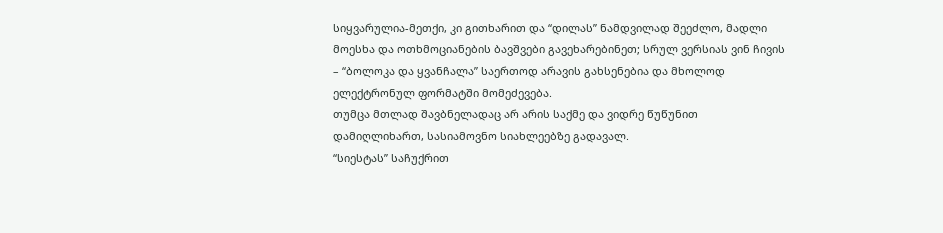სიყვარულია-მეთქი, კი გითხარით და “დილას” ნამდვილად შეეძლო, მადლი მოესხა და ოთხმოციანების ბავშვები გავეხარებინეთ; სრულ ვერსიას ვინ ჩივის – “ბოლოკა და ყვანჩალა” საერთოდ არავის გახსენებია და მხოლოდ ელექტრონულ ფორმატში მომეძევება.
თუმცა მთლად შავბნელადაც არ არის საქმე და ვიდრე წუწუნით დამიღლიხართ, სასიამოვნო სიახლეებზე გადავალ.
“სიესტას” საჩუქრით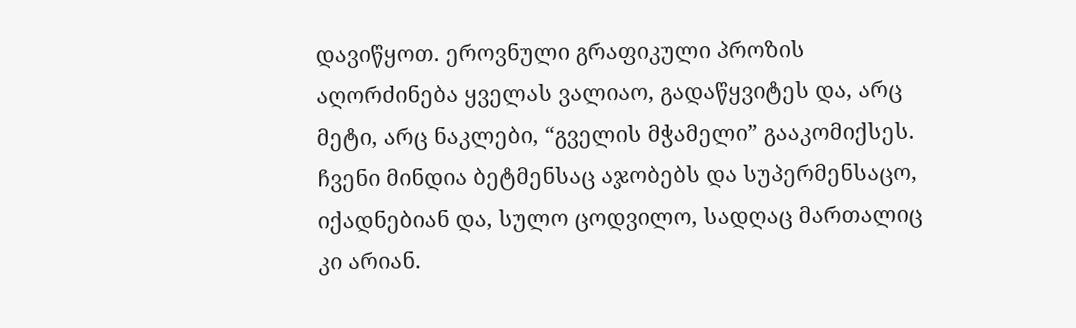დავიწყოთ. ეროვნული გრაფიკული პროზის აღორძინება ყველას ვალიაო, გადაწყვიტეს და, არც მეტი, არც ნაკლები, “გველის მჭამელი” გააკომიქსეს. ჩვენი მინდია ბეტმენსაც აჯობებს და სუპერმენსაცო, იქადნებიან და, სულო ცოდვილო, სადღაც მართალიც კი არიან.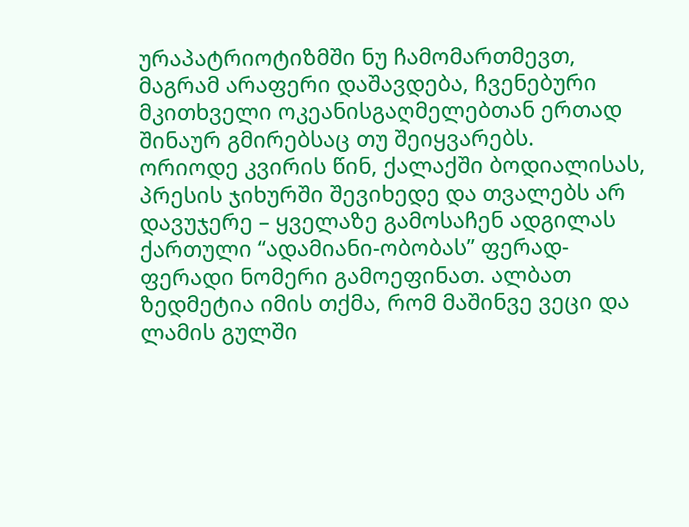ურაპატრიოტიზმში ნუ ჩამომართმევთ, მაგრამ არაფერი დაშავდება, ჩვენებური მკითხველი ოკეანისგაღმელებთან ერთად შინაურ გმირებსაც თუ შეიყვარებს.
ორიოდე კვირის წინ, ქალაქში ბოდიალისას, პრესის ჯიხურში შევიხედე და თვალებს არ დავუჯერე – ყველაზე გამოსაჩენ ადგილას ქართული “ადამიანი-ობობას” ფერად-ფერადი ნომერი გამოეფინათ. ალბათ ზედმეტია იმის თქმა, რომ მაშინვე ვეცი და ლამის გულში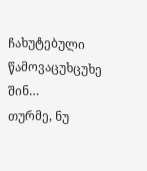ჩახუტებული წამოვაცუხცუხე შინ…
თურმე, ნუ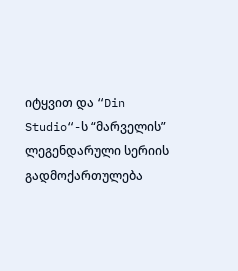იტყვით და “Din Studio“-ს “მარველის” ლეგენდარული სერიის გადმოქართულება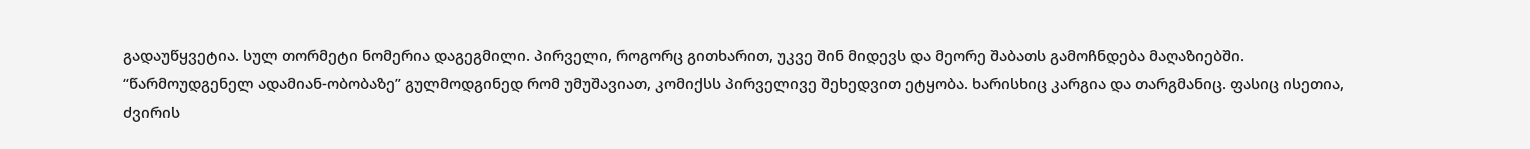გადაუწყვეტია. სულ თორმეტი ნომერია დაგეგმილი. პირველი, როგორც გითხარით, უკვე შინ მიდევს და მეორე შაბათს გამოჩნდება მაღაზიებში.
“წარმოუდგენელ ადამიან-ობობაზე” გულმოდგინედ რომ უმუშავიათ, კომიქსს პირველივე შეხედვით ეტყობა. ხარისხიც კარგია და თარგმანიც. ფასიც ისეთია, ძვირის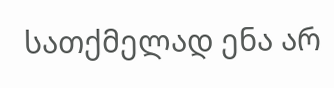სათქმელად ენა არ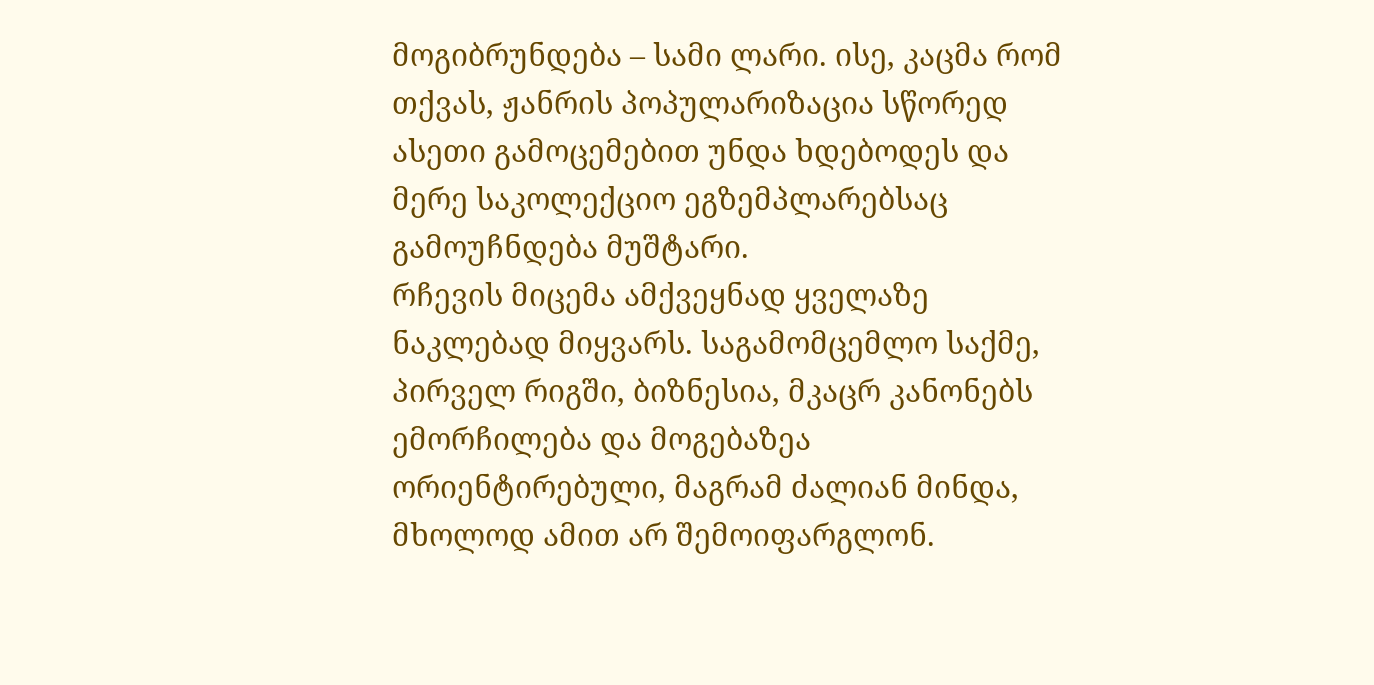მოგიბრუნდება – სამი ლარი. ისე, კაცმა რომ თქვას, ჟანრის პოპულარიზაცია სწორედ ასეთი გამოცემებით უნდა ხდებოდეს და მერე საკოლექციო ეგზემპლარებსაც გამოუჩნდება მუშტარი.
რჩევის მიცემა ამქვეყნად ყველაზე ნაკლებად მიყვარს. საგამომცემლო საქმე, პირველ რიგში, ბიზნესია, მკაცრ კანონებს ემორჩილება და მოგებაზეა ორიენტირებული, მაგრამ ძალიან მინდა, მხოლოდ ამით არ შემოიფარგლონ.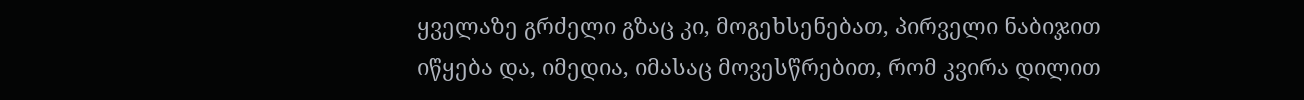ყველაზე გრძელი გზაც კი, მოგეხსენებათ, პირველი ნაბიჯით იწყება და, იმედია, იმასაც მოვესწრებით, რომ კვირა დილით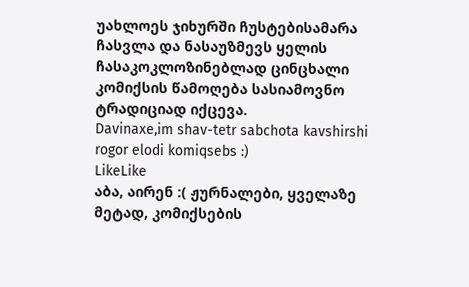უახლოეს ჯიხურში ჩუსტებისამარა ჩასვლა და ნასაუზმევს ყელის ჩასაკოკლოზინებლად ცინცხალი კომიქსის წამოღება სასიამოვნო ტრადიციად იქცევა.
Davinaxe,im shav-tetr sabchota kavshirshi rogor elodi komiqsebs :)
LikeLike
აბა, აირენ :( ჟურნალები, ყველაზე მეტად, კომიქსების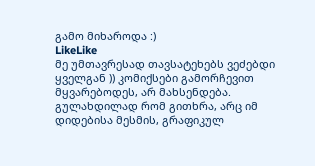გამო მიხაროდა :)
LikeLike
მე უმთავრესად თავსატეხებს ვეძებდი ყველგან )) კომიქსები გამორჩევით მყვარებოდეს, არ მახსენდება. გულახდილად რომ გითხრა, არც იმ დიდებისა მესმის, გრაფიკულ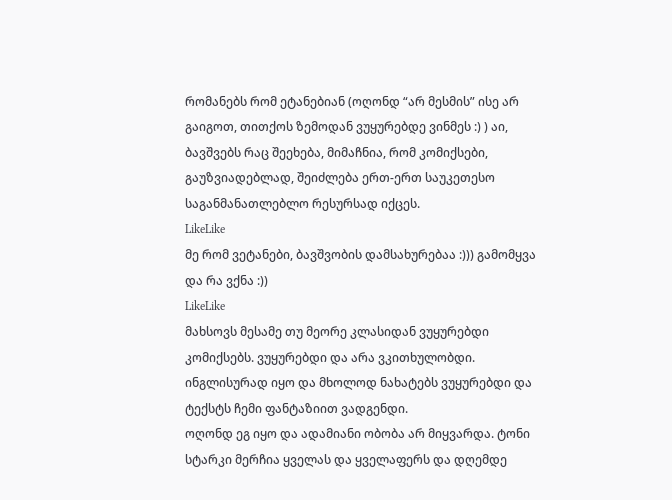რომანებს რომ ეტანებიან (ოღონდ “არ მესმის” ისე არ გაიგოთ, თითქოს ზემოდან ვუყურებდე ვინმეს :) ) აი, ბავშვებს რაც შეეხება, მიმაჩნია, რომ კომიქსები, გაუზვიადებლად, შეიძლება ერთ-ერთ საუკეთესო საგანმანათლებლო რესურსად იქცეს.
LikeLike
მე რომ ვეტანები, ბავშვობის დამსახურებაა :))) გამომყვა და რა ვქნა :))
LikeLike
მახსოვს მესამე თუ მეორე კლასიდან ვუყურებდი კომიქსებს. ვუყურებდი და არა ვკითხულობდი. ინგლისურად იყო და მხოლოდ ნახატებს ვუყურებდი და ტექსტს ჩემი ფანტაზიით ვადგენდი.
ოღონდ ეგ იყო და ადამიანი ობობა არ მიყვარდა. ტონი სტარკი მერჩია ყველას და ყველაფერს და დღემდე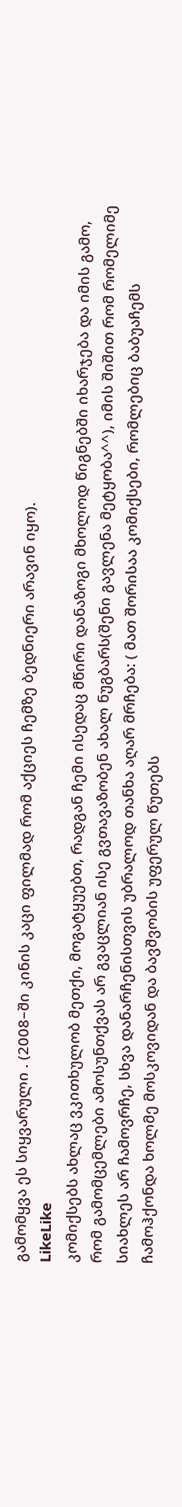გამომყვა ეს სიყვარული . (2008–ში კინის კაცი ფილმად რომ აქციეს ჩემზე ბედნიერი არავინ იყო).
LikeLike
კომიქსებს ახლაც ვკითხულობ მეთქი, მოგატყუებთ, რადგან ჩემი ისედაც მწირი დანაზოგი მხოლოდ წიგნებში იხარჯება და იმის გამო, რომ გამომცემლები ამოსუნთქვას არ გვაცლიან ისე გვთავაზობენ ახალ ნუგბარს(შენი გავლენა მეტყობა^^), იმის შიშით რომ რომელიმე სიახლეს არ ჩამოვრჩე, სხვა დანარჩენისთვის უბრალოდ თანხა აღარ მრჩება: ( მათ შორისაა კომიქსები, რომლებიც ბაბუაჩემს ჩამოჰქონდა ხოლმე მოსკოვიდან და ბავშვობის უფერულ წუთებს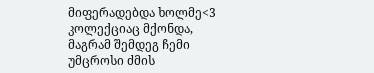მიფერადებდა ხოლმე<3 კოლექციაც მქონდა, მაგრამ შემდეგ ჩემი უმცროსი ძმის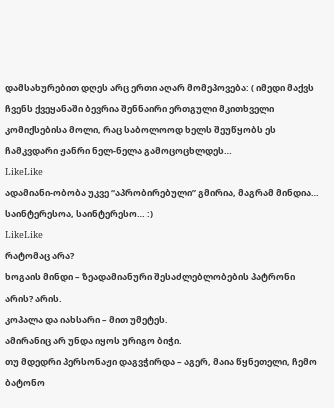დამსახურებით დღეს არც ერთი აღარ მომეპოვება: ( იმედი მაქვს ჩვენს ქვეყანაში ბევრია შენნაირი ერთგული მკითხველი კომიქსებისა მოლი, რაც საბოლოოდ ხელს შეუწყობს ეს ჩამკვდარი ჟანრი ნელ-ნელა გამოცოცხლდეს…
LikeLike
ადამიანი-ობობა უკვე “აპრობირებული” გმირია, მაგრამ მინდია… საინტერესოა, საინტერესო… :)
LikeLike
რატომაც არა?
ხოგაის მინდი – ზეადამიანური შესაძლებლობების პატრონი არის? არის.
კოპალა და იახსარი – მით უმეტეს.
ამირანიც არ უნდა იყოს ურიგო ბიჭი.
თუ მდედრი პერსონაჟი დაგვჭირდა – აგერ, მაია წყნეთელი, ჩემო ბატონო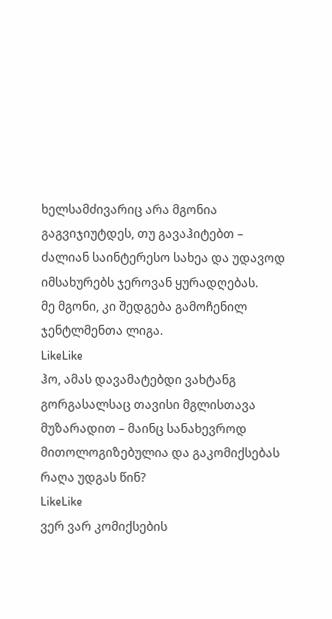ხელსამძივარიც არა მგონია გაგვიჯიუტდეს, თუ გავაჰიტებთ – ძალიან საინტერესო სახეა და უდავოდ იმსახურებს ჯეროვან ყურადღებას.
მე მგონი, კი შედგება გამოჩენილ ჯენტლმენთა ლიგა.
LikeLike
ჰო, ამას დავამატებდი ვახტანგ გორგასალსაც თავისი მგლისთავა მუზარადით – მაინც სანახევროდ მითოლოგიზებულია და გაკომიქსებას რაღა უდგას წინ?
LikeLike
ვერ ვარ კომიქსების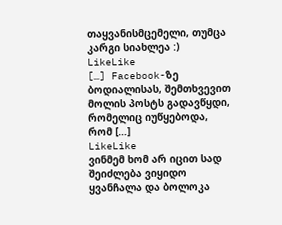თაყვანისმცემელი, თუმცა კარგი სიახლეა :)
LikeLike
[…] Facebook-ზე ბოდიალისას, შემთხვევით მოლის პოსტს გადავწყდი, რომელიც იუწყებოდა, რომ […]
LikeLike
ვინმემ ხომ არ იცით სად შეიძლება ვიყიდო ყვანჩალა და ბოლოკა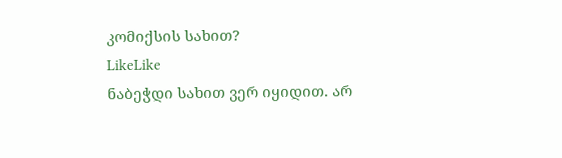კომიქსის სახით?
LikeLike
ნაბეჭდი სახით ვერ იყიდით. არ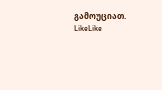გამოუციათ.
LikeLike